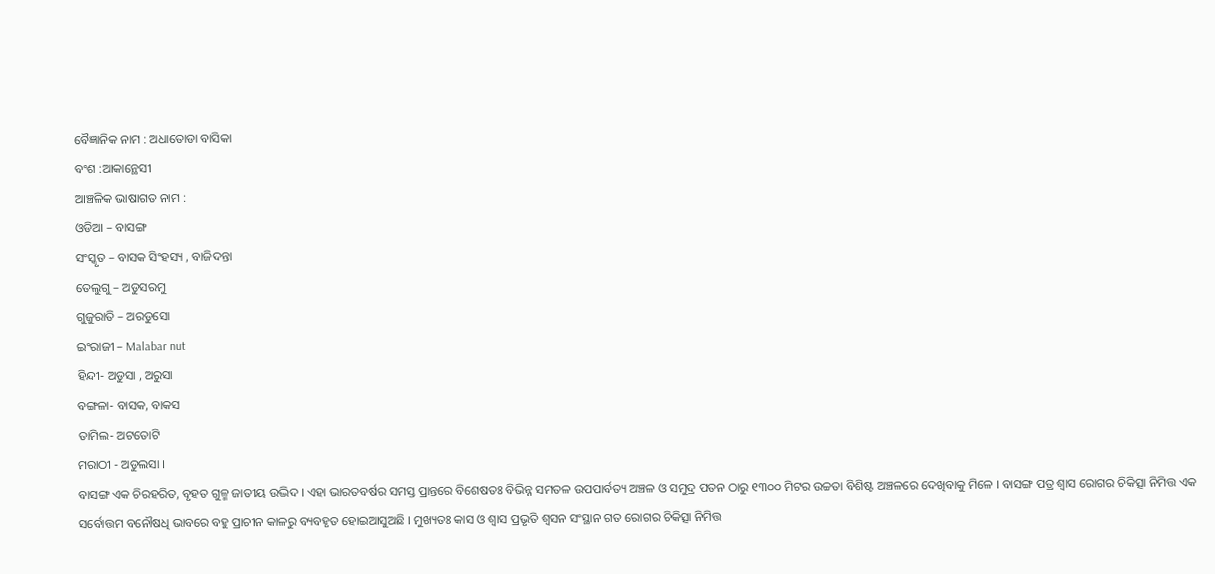ବୈଜ୍ଞାନିକ ନାମ : ଅଧାତୋଡା ବାସିକା
ବଂଶ :ଆକାନ୍ଥେସୀ
ଆଞ୍ଚଳିକ ଭାଷାଗତ ନାମ :
ଓଡିଆ – ବାସଙ୍ଗ
ସଂସ୍କୃତ – ବାସକ ସିଂହସ୍ୟ , ବାଜିଦନ୍ତା
ତେଲୁଗୁ – ଅଡୁସରମୁ
ଗୁଜୁରାତି – ଅରଡୁସୋ
ଇଂରାଜୀ – Malabar nut
ହିନ୍ଦୀ- ଅଡୁସା , ଅରୁସା
ବଙ୍ଗଳା- ବାସକ, ବାକସ
ତାମିଲ- ଅଟତୋଟି
ମରାଠୀ - ଅଡୁଲସା ।
ବାସଙ୍ଗ ଏକ ଚିରହରିତ, ବୃହତ ଗୁଳ୍ମ ଜାତୀୟ ଉଦ୍ଭିଦ । ଏହା ଭାରତବର୍ଷର ସମସ୍ତ ପ୍ରାନ୍ତରେ ବିଶେଷତଃ ବିଭିନ୍ନ ସମତଳ ଉପପାର୍ବତ୍ୟ ଅଞ୍ଚଳ ଓ ସମୁଦ୍ର ପତନ ଠାରୁ ୧୩୦୦ ମିଟର ଉଚ୍ଚତା ବିଶିଷ୍ଟ ଅଞ୍ଚଳରେ ଦେଖିବାକୁ ମିଳେ । ବାସଙ୍ଗ ପତ୍ର ଶ୍ଵାସ ରୋଗର ଚିକିତ୍ସା ନିମିତ୍ତ ଏକ ସର୍ବୋତ୍ତମ ବନୌଷଧି ଭାବରେ ବହୁ ପ୍ରାଚୀନ କାଳରୁ ବ୍ୟବହୃତ ହୋଇଆସୁଅଛି । ମୁଖ୍ୟତଃ କାସ ଓ ଶ୍ଵାସ ପ୍ରଭୃତି ଶ୍ଵସନ ସଂସ୍ଥାନ ଗତ ରୋଗର ଚିକିତ୍ସା ନିମିତ୍ତ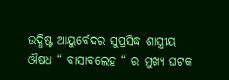ଉଦ୍ଧିଷ୍ଟ ଆୟୁର୍ବେଦର ସୁପ୍ରସିଦ୍ଧ ଶାସ୍ତ୍ରୀୟ ଔଷଧ “ ବାସାବଲେହ “ ର ମୁଖ୍ୟ ଘଟକ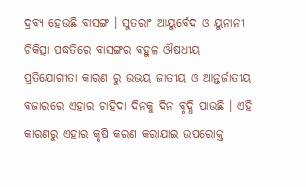ଦ୍ରବ୍ୟ ହେଉଛି ବାସଙ୍ଗ । ସୁତରାଂ ଆୟୁର୍ବେଦ ଓ ୟୁନାନୀ ଚିକିତ୍ସା ପଦ୍ଧତିରେ ବାସଙ୍ଗର ବହୁଳ ଔଷଧୀୟ ପ୍ରତିଯୋଗୀତା କାରଣ ରୁ ଉଭୟ ଜାତୀୟ ଓ ଆନ୍ତର୍ଜାତୀୟ ବଜାରରେ ଏହାର ଚାହିଦା ଦିନକୁ ଦିନ ବୃଦ୍ଧି ପାଉଛି । ଏହି କାରଣରୁ ଏହାର କୃଷି କରଣ କରାଯାଇ ଉପରୋକ୍ତ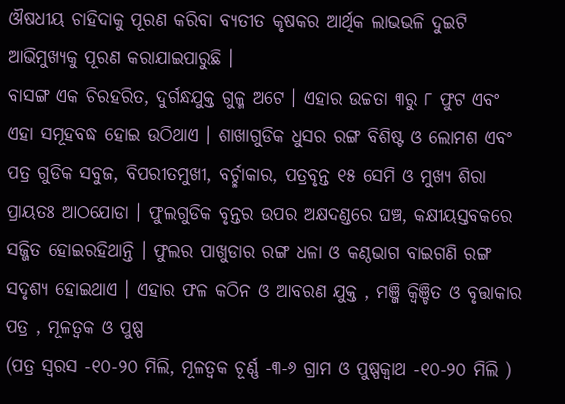ଔଷଧୀୟ ଚାହିଦାକୁ ପୂରଣ କରିବା ବ୍ୟତୀତ କୃଷକର ଆର୍ଥିକ ଲାଭଭଳି ଦୁଇଟି ଆଭିମୁଖ୍ୟକୁ ପୂରଣ କରାଯାଇପାରୁଛି ।
ବାସଙ୍ଗ ଏକ ଚିରହରିତ, ଦୁର୍ଗନ୍ଧଯୁକ୍ତ ଗୁଳ୍ମ ଅଟେ । ଏହାର ଉଚ୍ଚତା ୩ରୁ ୮ ଫୁଟ ଏବଂ ଏହା ସମୂହବଦ୍ଧ ହୋଇ ଉଠିଥାଏ । ଶାଖାଗୁଡିକ ଧୁସର ରଙ୍ଗ ବିଶିଷ୍ଟ ଓ ଲୋମଶ ଏବଂ ପତ୍ର ଗୁଡିକ ସବୁଜ, ବିପରୀତମୁଖୀ, ବର୍ଚ୍ଛାକାର, ପତ୍ରବୃନ୍ତ ୧୫ ସେମି ଓ ମୁଖ୍ୟ ଶିରା ପ୍ରାୟତଃ ଆଠଯୋଡା । ଫୁଲଗୁଡିକ ବୃନ୍ତର ଉପର ଅକ୍ଷଦଣ୍ଡରେ ଘଞ୍ଚ, କକ୍ଷୀୟସ୍ତବକରେ ସଜ୍ଜିତ ହୋଇରହିଥାନ୍ତି । ଫୁଲର ପାଖୁଡାର ରଙ୍ଗ ଧଳା ଓ କଣ୍ଠଭାଗ ବାଇଗଣି ରଙ୍ଗ ସଦୃଶ୍ୟ ହୋଇଥାଏ । ଏହାର ଫଳ କଠିନ ଓ ଆବରଣ ଯୁକ୍ତ , ମଞ୍ଜି କ୍ଵିଞ୍ଚିତ ଓ ବୃତ୍ତାକାର
ପତ୍ର , ମୂଳତ୍ଵକ ଓ ପୁଷ୍ପ
(ପତ୍ର ସ୍ଵରସ -୧୦-୨୦ ମିଲି, ମୂଳତ୍ଵକ ଚୂର୍ଣ୍ଣ -୩-୬ ଗ୍ରାମ ଓ ପୁଷ୍ପକ୍ଵାଥ -୧୦-୨୦ ମିଲି )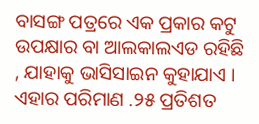ବାସଙ୍ଗ ପତ୍ରରେ ଏକ ପ୍ରକାର କଟୁ ଉପକ୍ଷାର ବା ଆଲକାଲଏଡ ରହିଛି , ଯାହାକୁ ଭାସିସାଇନ କୁହାଯାଏ । ଏହାର ପରିମାଣ .୨୫ ପ୍ରତିଶତ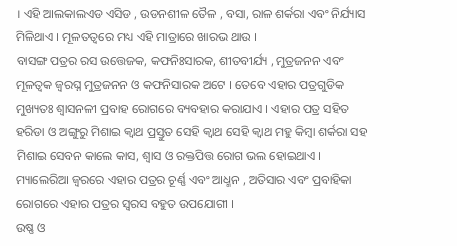। ଏହି ଆଲକାଲଏଡ ଏସିଡ , ଉଡନଶୀଳ ତୈଳ , ବସା, ରାଳ ଶର୍କରା ଏବଂ ନିର୍ଯ୍ୟାସ ମିଳିଥାଏ । ମୂଳତତ୍ଵରେ ମଧ୍ୟ ଏହି ମାତ୍ରାରେ ଖାରଭ ଥାଉ ।
ବାସଙ୍ଗ ପତ୍ରର ରସ ଉତ୍ତେଜକ, କଫନିଃସାରକ, ଶୀତବୀର୍ଯ୍ୟ , ମୁତ୍ରଜନନ ଏବଂ ମୂଳତ୍ଵକ ଜ୍ଵରଘ୍ନ ମୁତ୍ରଜନନ ଓ କଫନିସାରକ ଅଟେ । ତେବେ ଏହାର ପତ୍ରଗୁଡିକ ମୁଖ୍ୟତଃ ଶ୍ଵାସନଳୀ ପ୍ରବାହ ରୋଗରେ ବ୍ୟବହାର କରାଯାଏ । ଏହାର ପତ୍ର ସହିତ ହରିଡା ଓ ଅଙ୍ଗୁରୁ ମିଶାଇ କ୍ଵାଥ ପ୍ରସ୍ତୁତ ସେହି କ୍ଵାଥ ସେହି କ୍ଵାଥ ମହୁ କିମ୍ବା ଶର୍କରା ସହ ମିଶାଇ ସେବନ କାଲେ କାସ, ଶ୍ଵାସ ଓ ରକ୍ତପିତ୍ତ ରୋଗ ଭଲ ହୋଇଥାଏ । ମ୍ୟାଲେରିଆ ଜ୍ଵରରେ ଏହାର ପତ୍ରର ଚୂର୍ଣ୍ଣ ଏବଂ ଆଧ୍ମନ , ଅତିସାର ଏବଂ ପ୍ରବାହିକା ରୋଗରେ ଏହାର ପତ୍ରର ସ୍ଵରସ ବହୁତ ଉପଯୋଗୀ ।
ଉଷ୍ଣ ଓ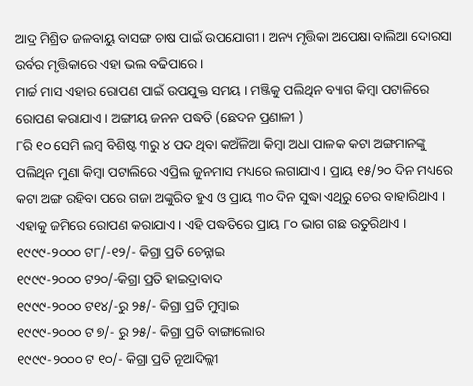ଆଦ୍ର ମିଶ୍ରିତ ଜଳବାୟୁ ବାସଙ୍ଗ ଚାଷ ପାଇଁ ଉପଯୋଗୀ । ଅନ୍ୟ ମୃତ୍ତିକା ଅପେକ୍ଷା ବାଲିଆ ଦୋରସା ଉର୍ବର ମୃତ୍ତିକାରେ ଏହା ଭଲ ବଢିପାରେ ।
ମାର୍ଚ୍ଚ ମାସ ଏହାର ରୋପଣ ପାଇଁ ଉପଯୁକ୍ତ ସମୟ । ମଞ୍ଜିକୁ ପଲିଥିନ ବ୍ୟାଗ କିମ୍ବା ପଟାଳିରେ ରୋପଣ କରାଯାଏ । ଅଙ୍ଗୀୟ ଜନନ ପଦ୍ଧତି (ଛେଦନ ପ୍ରଣାଳୀ )
୮ରି ୧୦ ସେମି ଲମ୍ବ ବିଶିଷ୍ଟ ୩ରୁ ୪ ପଦ ଥିବା କଅଁଳିଆ କିମ୍ବା ଅଧା ପାଳକ କଟା ଅଙ୍ଗମାନଙ୍କୁ ପଲିଥିନ ମୁଣା କିମ୍ବା ପଟାଲିରେ ଏପ୍ରିଲ ଜୁନମାସ ମଧ୍ୟରେ ଲଗାଯାଏ । ପ୍ରାୟ ୧୫/୨୦ ଦିନ ମଧ୍ୟରେ କଟା ଅଙ୍ଗ ରହିବା ପରେ ଗଜା ଅଙ୍କୁରିତ ହୁଏ ଓ ପ୍ରାୟ ୩୦ ଦିନ ସୁଦ୍ଧା ଏଥିରୁ ଚେର ବାହାରିଥାଏ । ଏହାକୁ ଜମିରେ ରୋପଣ କରାଯାଏ । ଏହି ପଦ୍ଧତିରେ ପ୍ରାୟ ୮୦ ଭାଗ ଗଛ ଉତୁରିଥାଏ ।
୧୯୯୯-୨୦୦୦ ଟ୮/-୧୨/- କିଗ୍ରା ପ୍ରତି ଚେନ୍ନାଇ
୧୯୯୯-୨୦୦୦ ଟ୨୦/-କିଗ୍ରା ପ୍ରତି ହାଇଦ୍ରାବାଦ
୧୯୯୯-୨୦୦୦ ଟ୧୪/-ରୁ ୨୫/- କିଗ୍ରା ପ୍ରତି ମୁମ୍ବାଇ
୧୯୯୯-୨୦୦୦ ଟ ୭/- ରୁ ୨୫/- କିଗ୍ରା ପ୍ରତି ବାଙ୍ଗାଲୋର
୧୯୯୯-୨୦୦୦ ଟ ୧୦/- କିଗ୍ରା ପ୍ରତି ନୂଆଦିଲ୍ଲୀ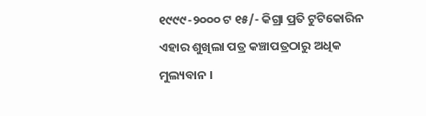୧୯୯୯-୨୦୦୦ ଟ ୧୫/- କିଗ୍ରା ପ୍ରତି ଟୁଟିକୋରିନ
ଏହାର ଶୁଖିଲା ପତ୍ର କଞ୍ଚାପତ୍ରଠାରୁ ଅଧିକ ମୁଲ୍ୟବାନ ।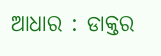ଆଧାର : ଡାକ୍ତର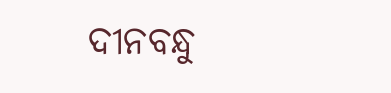ଦୀନବନ୍ଧୁ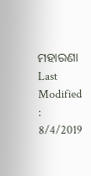ମହାରଣା
Last Modified : 8/4/2019